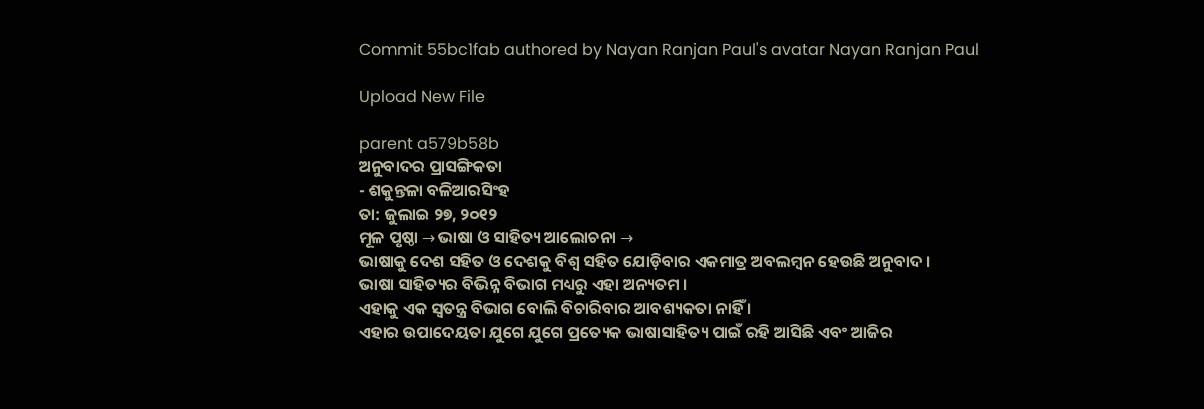Commit 55bc1fab authored by Nayan Ranjan Paul's avatar Nayan Ranjan Paul

Upload New File

parent a579b58b
ଅନୁବାଦର ପ୍ରାସଙ୍ଗିକତା
- ଶକୁନ୍ତଳା ବଳିଆରସିଂହ
ତା: ଜୁଲାଇ ୨୭, ୨୦୧୨
ମୂଳ ପୃଷ୍ଠା → ଭାଷା ଓ ସାହିତ୍ୟ ଆଲୋଚନା →
ଭାଷାକୁ ଦେଶ ସହିତ ଓ ଦେଶକୁ ବିଶ୍ବ ସହିତ ଯୋଡ଼ିବାର ଏକମାତ୍ର ଅବଲମ୍ବନ ହେଉଛି ଅନୁବାଦ ।
ଭାଷା ସାହିତ୍ୟର ବିଭିନ୍ନ ବିଭାଗ ମଧ୍ୟରୁ ଏହା ଅନ୍ୟତମ ।
ଏହାକୁ ଏକ ସ୍ବତନ୍ତ୍ର ବିଭାଗ ବୋଲି ବିଚାରିବାର ଆବଶ୍ୟକତା ନାହିଁ ।
ଏହାର ଉପାଦେୟତା ଯୁଗେ ଯୁଗେ ପ୍ରତ୍ୟେକ ଭାଷାସାହିତ୍ୟ ପାଇଁ ରହି ଆସିଛି ଏବଂ ଆଜିର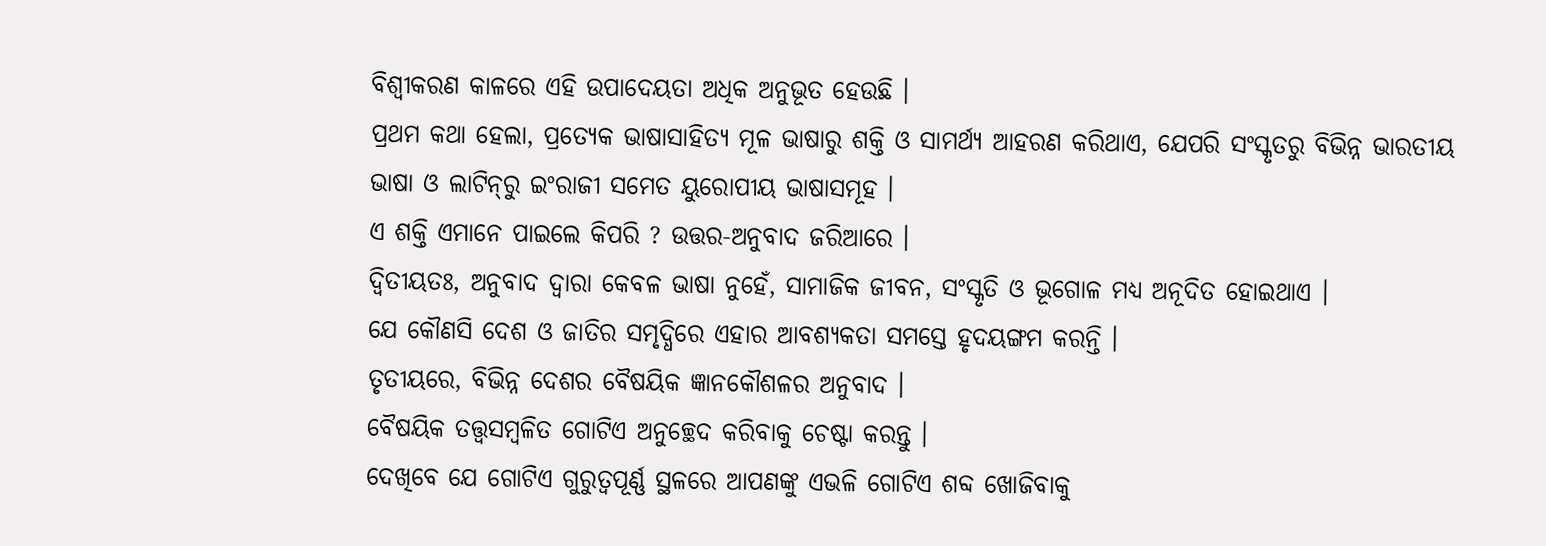ବିଶ୍ବୀକରଣ କାଳରେ ଏହି ଉପାଦେୟତା ଅଧିକ ଅନୁଭୂତ ହେଉଛି ।
ପ୍ରଥମ କଥା ହେଲା, ପ୍ରତ୍ୟେକ ଭାଷାସାହିତ୍ୟ ମୂଳ ଭାଷାରୁ ଶକ୍ତି ଓ ସାମର୍ଥ୍ୟ ଆହରଣ କରିଥାଏ, ଯେପରି ସଂସ୍କୃତରୁ ବିଭିନ୍ନ ଭାରତୀୟ ଭାଷା ଓ ଲାଟିନ୍‌ରୁ ଇଂରାଜୀ ସମେତ ୟୁରୋପୀୟ ଭାଷାସମୂହ ।
ଏ ଶକ୍ତି ଏମାନେ ପାଇଲେ କିପରି ? ଉତ୍ତର-ଅନୁବାଦ ଜରିଆରେ ।
ଦ୍ବିତୀୟତଃ, ଅନୁବାଦ ଦ୍ବାରା କେବଳ ଭାଷା ନୁହେଁ, ସାମାଜିକ ଜୀବନ, ସଂସ୍କୃତି ଓ ଭୂଗୋଳ ମଧ୍ୟ ଅନୂଦିତ ହୋଇଥାଏ ।
ଯେ କୌଣସି ଦେଶ ଓ ଜାତିର ସମୃଦ୍ଧିରେ ଏହାର ଆବଶ୍ୟକତା ସମସ୍ତେ ହୃଦୟଙ୍ଗମ କରନ୍ତି ।
ତୃତୀୟରେ, ବିଭିନ୍ନ ଦେଶର ବୈଷୟିକ ଜ୍ଞାନକୌଶଳର ଅନୁବାଦ ।
ବୈଷୟିକ ତତ୍ତ୍ବସମ୍ବଳିତ ଗୋଟିଏ ଅନୁଚ୍ଛେଦ କରିବାକୁ ଚେଷ୍ଟା କରନ୍ତୁ ।
ଦେଖିବେ ଯେ ଗୋଟିଏ ଗୁରୁତ୍ବପୂର୍ଣ୍ଣ ସ୍ଥଳରେ ଆପଣଙ୍କୁ ଏଭଳି ଗୋଟିଏ ଶବ୍ଦ ଖୋଜିବାକୁ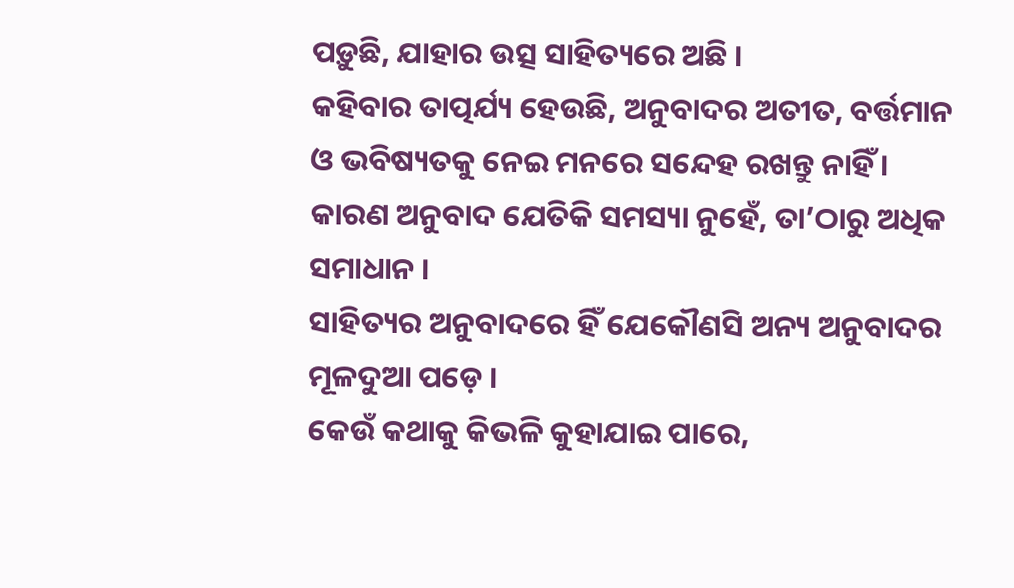ପଡ଼ୁଛି, ଯାହାର ଉତ୍ସ ସାହିତ୍ୟରେ ଅଛି ।
କହିବାର ତାତ୍ପର୍ଯ୍ୟ ହେଉଛି, ଅନୁବାଦର ଅତୀତ, ବର୍ତ୍ତମାନ ଓ ଭବିଷ୍ୟତକୁ ନେଇ ମନରେ ସନ୍ଦେହ ରଖନ୍ତୁ ନାହିଁ ।
କାରଣ ଅନୁବାଦ ଯେତିକି ସମସ୍ୟା ନୁହେଁ, ତା’ଠାରୁ ଅଧିକ ସମାଧାନ ।
ସାହିତ୍ୟର ଅନୁବାଦରେ ହିଁ ଯେକୌଣସି ଅନ୍ୟ ଅନୁବାଦର ମୂଳଦୁଆ ପଡ଼େ ।
କେଉଁ କଥାକୁ କିଭଳି କୁହାଯାଇ ପାରେ,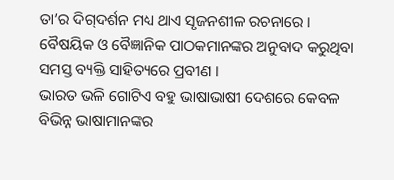ତା’ର ଦିଗ୍‌ଦର୍ଶନ ମଧ୍ୟ ଥାଏ ସୃଜନଶୀଳ ରଚନାରେ ।
ବୈଷୟିକ ଓ ବୈଜ୍ଞାନିକ ପାଠକମାନଙ୍କର ଅନୁବାଦ କରୁଥିବା ସମସ୍ତ ବ୍ୟକ୍ତି ସାହିତ୍ୟରେ ପ୍ରବୀଣ ।
ଭାରତ ଭଳି ଗୋଟିଏ ବହୁ ଭାଷାଭାଷୀ ଦେଶରେ କେବଳ ବିଭିନ୍ନ ଭାଷାମାନଙ୍କର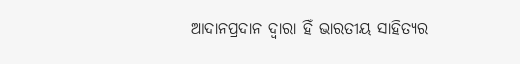ଆଦାନପ୍ରଦାନ ଦ୍ବାରା ହିଁ ଭାରତୀୟ ସାହିତ୍ୟର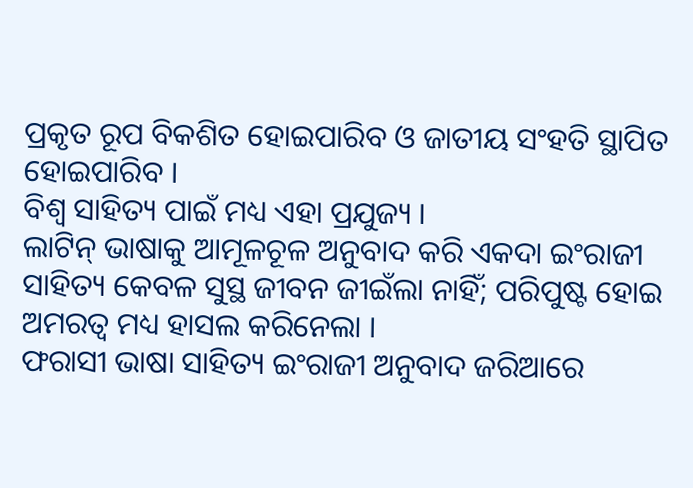ପ୍ରକୃତ ରୂପ ବିକଶିତ ହୋଇପାରିବ ଓ ଜାତୀୟ ସଂହତି ସ୍ଥାପିତ ହୋଇପାରିବ ।
ବିଶ୍ବ ସାହିତ୍ୟ ପାଇଁ ମଧ୍ୟ ଏହା ପ୍ରଯୁଜ୍ୟ ।
ଲାଟିନ୍‌ ଭାଷାକୁ ଆମୂଳଚୂଳ ଅନୁବାଦ କରି ଏକଦା ଇଂରାଜୀ ସାହିତ୍ୟ କେବଳ ସୁସ୍ଥ ଜୀବନ ଜୀଇଁଲା ନାହିଁ; ପରିପୁଷ୍ଟ ହୋଇ ଅମରତ୍ବ ମଧ୍ୟ ହାସଲ କରିନେଲା ।
ଫରାସୀ ଭାଷା ସାହିତ୍ୟ ଇଂରାଜୀ ଅନୁବାଦ ଜରିଆରେ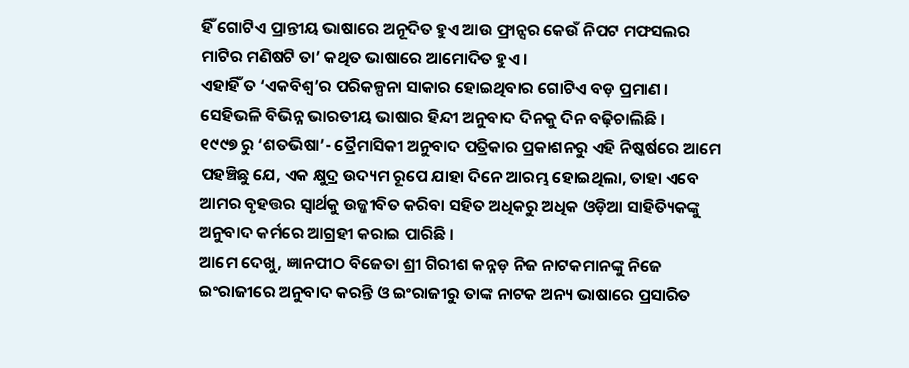ହିଁ ଗୋଟିଏ ପ୍ରାନ୍ତୀୟ ଭାଷାରେ ଅନୂଦିତ ହୁଏ ଆଉ ଫ୍ରାନ୍ସର କେଉଁ ନିପଟ ମଫସଲର ମାଟିର ମଣିଷଟି ତା’ କଥିତ ଭାଷାରେ ଆମୋଦିତ ହୁଏ ।
ଏହାହିଁ ତ ‘ଏକବିଶ୍ବ’ର ପରିକଳ୍ପନା ସାକାର ହୋଇଥିବାର ଗୋଟିଏ ବଡ଼ ପ୍ରମାଣ ।
ସେହିଭଳି ବିଭିନ୍ନ ଭାରତୀୟ ଭାଷାର ହିନ୍ଦୀ ଅନୁବାଦ ଦିନକୁ ଦିନ ବଢ଼ିଚାଲିଛି ।
୧୯୯୭ ରୁ ‘ଶତଭିଷା’- ତ୍ରୈମାସିକୀ ଅନୁବାଦ ପତ୍ରିକାର ପ୍ରକାଶନରୁ ଏହି ନିଷ୍କର୍ଷରେ ଆମେ ପହଞ୍ଚିଛୁ ଯେ, ଏକ କ୍ଷୁଦ୍ର ଉଦ୍ୟମ ରୂପେ ଯାହା ଦିନେ ଆରମ୍ଭ ହୋଇଥିଲା, ତାହା ଏବେ ଆମର ବୃହତ୍ତର ସ୍ବାର୍ଥକୁ ଉଜ୍ଜୀବିତ କରିବା ସହିତ ଅଧିକରୁ ଅଧିକ ଓଡ଼ିଆ ସାହିତ୍ୟିକଙ୍କୁ ଅନୁବାଦ କର୍ମରେ ଆଗ୍ରହୀ କରାଇ ପାରିଛି ।
ଆମେ ଦେଖୁ, ଜ୍ଞାନପୀଠ ବିଜେତା ଶ୍ରୀ ଗିରୀଶ କନ୍ନଡ଼ ନିଜ ନାଟକମାନଙ୍କୁ ନିଜେ ଇଂରାଜୀରେ ଅନୁବାଦ କରନ୍ତି ଓ ଇଂରାଜୀରୁ ତାଙ୍କ ନାଟକ ଅନ୍ୟ ଭାଷାରେ ପ୍ରସାରିତ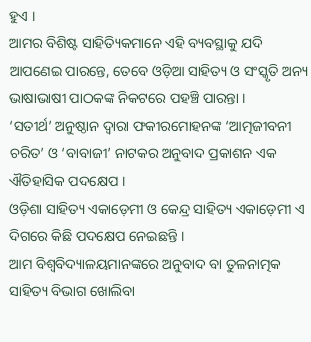ହୁଏ ।
ଆମର ବିଶିଷ୍ଟ ସାହିତ୍ୟିକମାନେ ଏହି ବ୍ୟବସ୍ଥାକୁ ଯଦି ଆପଣେଇ ପାରନ୍ତେ, ତେବେ ଓଡ଼ିଆ ସାହିତ୍ୟ ଓ ସଂସ୍କୃତି ଅନ୍ୟ ଭାଷାଭାଷୀ ପାଠକଙ୍କ ନିକଟରେ ପହଞ୍ଚି ପାରନ୍ତା ।
‘ସତୀର୍ଥ’ ଅନୁଷ୍ଠାନ ଦ୍ବାରା ଫକୀରମୋହନଙ୍କ ‘ଆତ୍ମଜୀବନୀ ଚରିତ’ ଓ ‘ବାବାଜୀ’ ନାଟକର ଅନୁବାଦ ପ୍ରକାଶନ ଏକ ଐତିହାସିକ ପଦକ୍ଷେପ ।
ଓଡ଼ିଶା ସାହିତ୍ୟ ଏକାଡ଼େମୀ ଓ କେନ୍ଦ୍ର ସାହିତ୍ୟ ଏକାଡ଼େମୀ ଏ ଦିଗରେ କିଛି ପଦକ୍ଷେପ ନେଇଛନ୍ତି ।
ଆମ ବିଶ୍ବବିଦ୍ୟାଳୟମାନଙ୍କରେ ଅନୁବାଦ ବା ତୁଳନାତ୍ମକ ସାହିତ୍ୟ ବିଭାଗ ଖୋଲିବା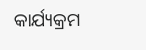କାର୍ଯ୍ୟକ୍ରମ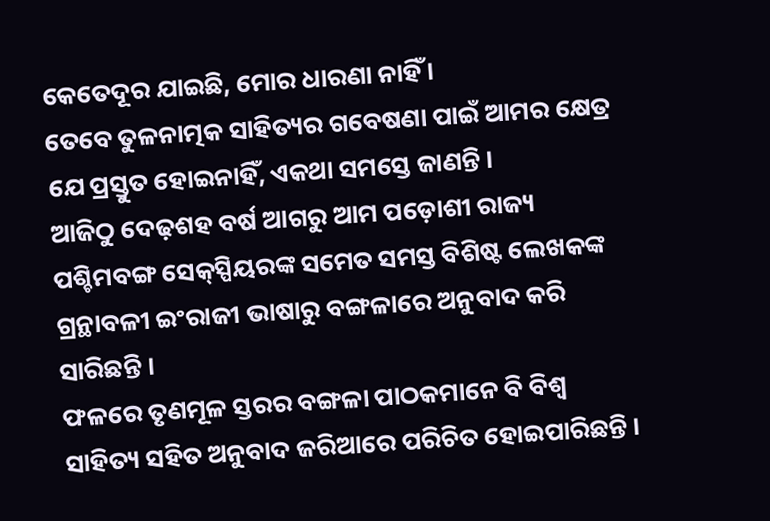କେତେଦୂର ଯାଇଛି, ମୋର ଧାରଣା ନାହିଁ ।
ତେବେ ତୁଳନାତ୍ମକ ସାହିତ୍ୟର ଗବେଷଣା ପାଇଁ ଆମର କ୍ଷେତ୍ର ଯେ ପ୍ରସ୍ତୁତ ହୋଇନାହିଁ, ଏକଥା ସମସ୍ତେ ଜାଣନ୍ତି ।
ଆଜିଠୁ ଦେଢ଼ଶହ ବର୍ଷ ଆଗରୁ ଆମ ପଡ଼ୋଶୀ ରାଜ୍ୟ ପଶ୍ଚିମବଙ୍ଗ ସେକ୍‌ସ୍ପିୟରଙ୍କ ସମେତ ସମସ୍ତ ବିଶିଷ୍ଟ ଲେଖକଙ୍କ ଗ୍ରନ୍ଥାବଳୀ ଇଂରାଜୀ ଭାଷାରୁ ବଙ୍ଗଳାରେ ଅନୁବାଦ କରି ସାରିଛନ୍ତି ।
ଫଳରେ ତୃଣମୂଳ ସ୍ତରର ବଙ୍ଗଳା ପାଠକମାନେ ବି ବିଶ୍ବ ସାହିତ୍ୟ ସହିତ ଅନୁବାଦ ଜରିଆରେ ପରିଚିତ ହୋଇପାରିଛନ୍ତି ।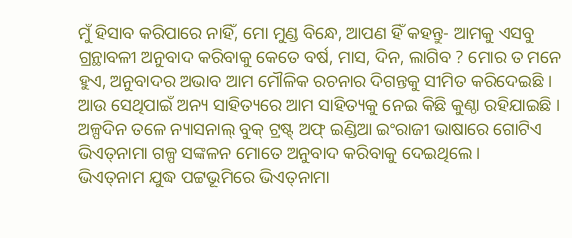ମୁଁ ହିସାବ କରିପାରେ ନାହିଁ, ମୋ ମୁଣ୍ଡ ବିନ୍ଧେ, ଆପଣ ହିଁ କହନ୍ତୁ- ଆମକୁ ଏସବୁ ଗ୍ରନ୍ଥାବଳୀ ଅନୁବାଦ କରିବାକୁ କେତେ ବର୍ଷ, ମାସ, ଦିନ, ଲାଗିବ ? ମୋର ତ ମନେ ହୁଏ, ଅନୁବାଦର ଅଭାବ ଆମ ମୌଳିକ ରଚନାର ଦିଗନ୍ତକୁ ସୀମିତ କରିଦେଇଛି ।
ଆଉ ସେଥିପାଇଁ ଅନ୍ୟ ସାହିତ୍ୟରେ ଆମ ସାହିତ୍ୟକୁ ନେଇ କିଛି କୁଣ୍ଠା ରହିଯାଇଛି ।
ଅଳ୍ପଦିନ ତଳେ ନ୍ୟାସନାଲ୍‌ ବୁକ୍‌ ଟ୍ରଷ୍ଟ୍‌ ଅଫ୍‌ ଇଣ୍ଡିଆ ଇଂରାଜୀ ଭାଷାରେ ଗୋଟିଏ ଭିଏତ୍‌ନାମା ଗଳ୍ପ ସଙ୍କଳନ ମୋତେ ଅନୁବାଦ କରିବାକୁ ଦେଇଥିଲେ ।
ଭିଏତ୍‌ନାମ ଯୁଦ୍ଧ ପଟ୍ଟଭୂମିରେ ଭିଏତ୍‌ନାମା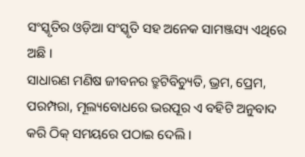ସଂସ୍କୃତିର ଓଡ଼ିଆ ସଂସ୍କୃତି ସହ ଅନେକ ସାମଞ୍ଜସ୍ୟ ଏଥିରେ ଅଛି ।
ସାଧାରଣ ମଣିଷ ଜୀବନର ତ୍ରୁଟିବିଚ୍ୟୁତି, ଭ୍ରମ, ପ୍ରେମ, ପରମ୍ପରା, ମୂଲ୍ୟବୋଧରେ ଭରପୂର ଏ ବହିଟି ଅନୁବାଦ କରି ଠିକ୍‌ ସମୟରେ ପଠାଇ ଦେଲି ।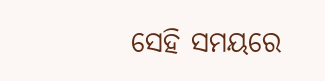ସେହି ସମୟରେ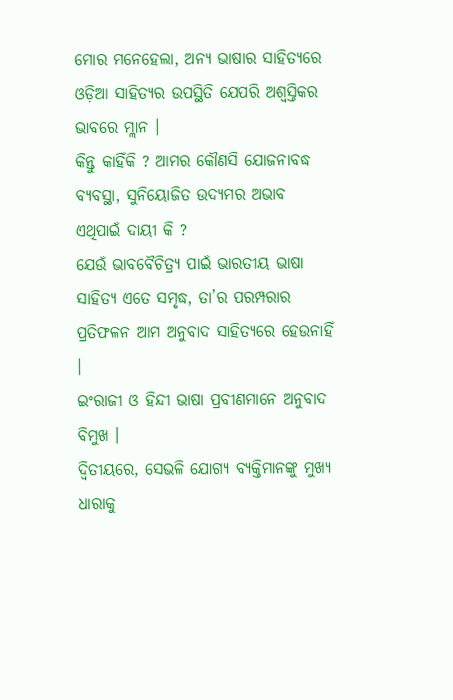ମୋର ମନେହେଲା, ଅନ୍ୟ ଭାଷାର ସାହିତ୍ୟରେ ଓଡ଼ିଆ ସାହିତ୍ୟର ଉପସ୍ଥିତି ଯେପରି ଅଶ୍ବସ୍ତିକର ଭାବରେ ମ୍ଲାନ ।
କିନ୍ତୁ କାହିଁକି ? ଆମର କୌଣସି ଯୋଜନାବଦ୍ଧ ବ୍ୟବସ୍ଥା, ସୁନିୟୋଜିତ ଉଦ୍ୟମର ଅଭାବ ଏଥିପାଇଁ ଦାୟୀ କି ?
ଯେଉଁ ଭାବବୈଚିତ୍ର୍ଯ ପାଇଁ ଭାରତୀୟ ଭାଷା ସାହିତ୍ୟ ଏତେ ସମୃଦ୍ଧ, ତା’ର ପରମ୍ପରାର ପ୍ରତିଫଳନ ଆମ ଅନୁବାଦ ସାହିତ୍ୟରେ ହେଉନାହିଁ ।
ଇଂରାଜୀ ଓ ହିନ୍ଦୀ ଭାଷା ପ୍ରବୀଣମାନେ ଅନୁବାଦ ବିମୁଖ ।
ଦ୍ବିତୀୟରେ, ସେଭଳି ଯୋଗ୍ୟ ବ୍ୟକ୍ତିମାନଙ୍କୁ ମୁଖ୍ୟ ଧାରାକୁ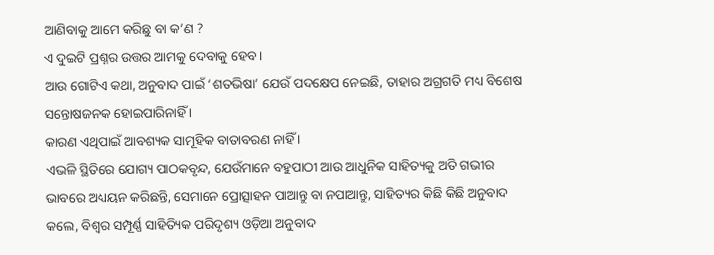ଆଣିବାକୁ ଆମେ କରିଛୁ ବା କ’ଣ ?
ଏ ଦୁଇଟି ପ୍ରଶ୍ନର ଉତ୍ତର ଆମକୁ ଦେବାକୁ ହେବ ।
ଆଉ ଗୋଟିଏ କଥା, ଅନୁବାଦ ପାଇଁ ‘ଶତଭିଷା’ ଯେଉଁ ପଦକ୍ଷେପ ନେଇଛି, ତାହାର ଅଗ୍ରଗତି ମଧ୍ୟ ବିଶେଷ ସନ୍ତୋଷଜନକ ହୋଇପାରିନାହିଁ ।
କାରଣ ଏଥିପାଇଁ ଆବଶ୍ୟକ ସାମୂହିକ ବାତାବରଣ ନାହିଁ ।
ଏଭଳି ସ୍ଥିତିରେ ଯୋଗ୍ୟ ପାଠକବୃନ୍ଦ, ଯେଉଁମାନେ ବହୁପାଠୀ ଆଉ ଆଧୁନିକ ସାହିତ୍ୟକୁ ଅତି ଗଭୀର ଭାବରେ ଅଧ୍ୟୟନ କରିଛନ୍ତି, ସେମାନେ ପ୍ରୋତ୍ସାହନ ପାଆନ୍ତୁ ବା ନପାଆନ୍ତୁ, ସାହିତ୍ୟର କିଛି କିଛି ଅନୁବାଦ କଲେ, ବିଶ୍ବର ସମ୍ପୂର୍ଣ୍ଣ ସାହିତ୍ୟିକ ପରିଦୃଶ୍ୟ ଓଡ଼ିଆ ଅନୁବାଦ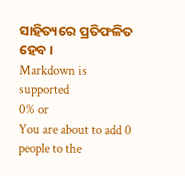ସାହିତ୍ୟରେ ପ୍ରତିଫଳିତ ହେବ ।
Markdown is supported
0% or
You are about to add 0 people to the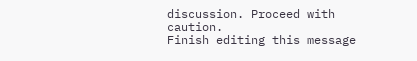discussion. Proceed with caution.
Finish editing this message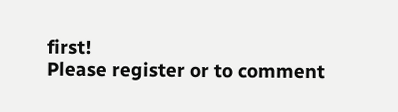first!
Please register or to comment